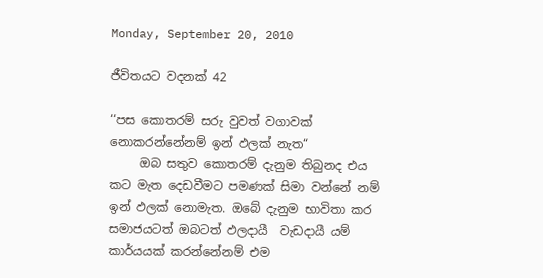Monday, September 20, 2010

ජීවිතයට වදනක් 42

‘‘පස කොතරම් සරු වුවත් වගාවක් නොකරන්නේනම් ඉන් ඵලක් නැත“
     ඔබ සතුව කොතරම් දැනුම තිබුනද එය කට මැත දෙඩවීමට පමණක් සිමා වන්නේ නම් ඉන් ඵලක් නොමැත. ඔබේ දැනුම භාවිතා කර සමාජයටත් ඔබටත් ඵලදායී  වැඩදායී යම් කාර්යයක් කරන්නේනම් එම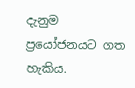දැනුම ප්‍රයෝජනයට ගත හැකිය.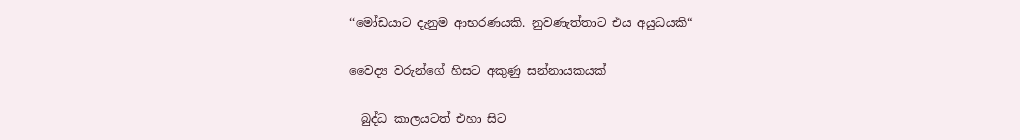‘‘මෝඩයාට දැනුම ආභරණයකි. නුවණැත්තාට එය අයුධයකි“

වෛද්‍ය වරුන්ගේ හිසට අකුණු සන්නායකයක්

  බුද්ධ කාලයටත් එහා සිට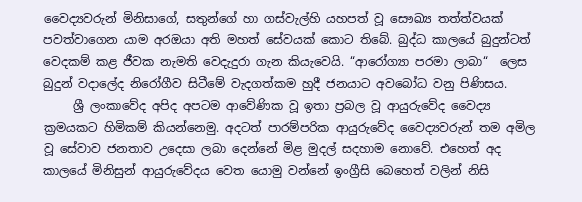වෛද්‍යවරුන් මිනිසාගේ, සතුන්ගේ හා ගස්වැල්හි යහපත් වූ සෞඛ්‍ය තත්ත්වයක් පවත්වාගෙන යාම අරඔයා අති මහත් සේවයක් කොට තිබේ. බුද්ධ කාලයේ බුදුන්ටත් වෙදකම් කළ ජීවක නැමති වෙදැදුරා ගැන කියැවෙයි. “ආරෝග්‍යා පරමා ලාබා“  ලෙස බුදුන් වදාලේද නිරෝගීව සිටීමේ වැදගත්කම හුදී ජනයාට අවබෝධ වනු පිණිසය.
     ශ්‍රී ලංකාවේද අපිද අපටම ආවේණික වූ ඉතා ප්‍රබල වූ ආයුරුවේද වෛද්‍ය ක්‍රමයකට හිමිකම් කියන්නෙමු. අදටත් පාරම්පරික ආයුරුවේද වෛද්‍යවරුන් තම අමිල වූ සේවාව ජනතාව උදෙසා ලබා දෙන්නේ මිළ මුදල් ස‍දහාම නොවේ. එහෙත් අද කාලයේ මිනිසුන් ආයුරුවේදය වෙත යොමු වන්නේ ඉංග්‍රීසි බෙහෙත් වලින් නිසි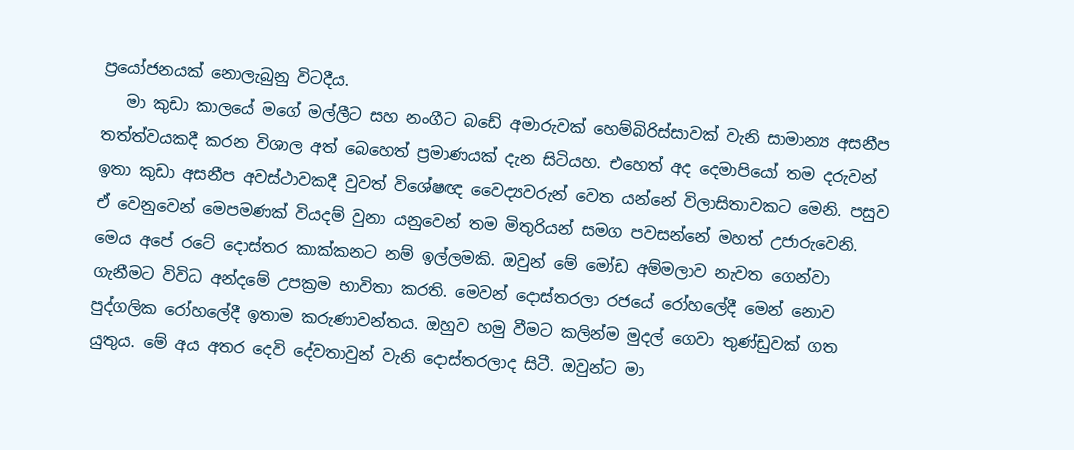ප්‍රයෝජනයක් නොලැබුනු විටදීය.
   මා කුඩා කාලයේ මගේ මල්ලීට සහ නංගීට බඩේ අමාරුවක් හෙම්බිරිස්සාවක් වැනි සාමාන්‍ය අසනීප තත්ත්වයකදී කරන විශාල අත් බෙහෙත් ප්‍රමාණයක් දැන සිටියහ. එහෙත් අද දෙමාපියෝ තම දරුවන් ඉතා කුඩා අසනීප අවස්ථාවකදී වුවත් විශේෂඥ වෛද්‍යවරුන් වෙත යන්නේ විලාසිතාවකට මෙනි. පසුව ඒ වෙනුවෙන් මෙපමණක් වියදම් වුනා යනුවෙන් තම මිතුරියන් සමග පවසන්නේ මහත් උජාරුවෙනි. මෙය අපේ රටේ දොස්තර කාක්කනට නම් ඉල්ලමකි. ඔවුන් මේ මෝඩ අම්මලාව නැවත ගෙන්වා ගැනීමට විවිධ අන්දමේ උපක්‍රම භාවිතා කරති. මෙවන් දොස්තරලා රජයේ රෝහලේදී මෙන් නොව පුද්ගලික රෝහලේදී ඉතාම කරුණාවන්තය. ඔහුව හමු වීමට කලින්ම මුදල් ගෙවා තුණ්ඩුවක් ගත යුතුය. මේ අය අතර දෙවි දේවතාවුන් වැනි දොස්තරලාද සිටී. ඔවුන්ට මා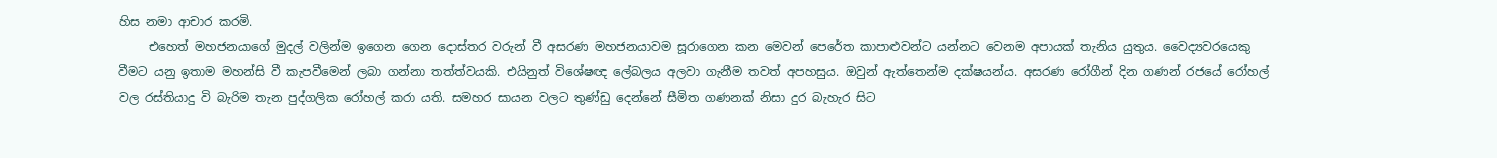හිස නමා ආචාර කරමි.
     එහෙත් මහජනයාගේ මුදල් වලින්ම ඉගෙන ගෙන දොස්තර වරුන් වී අසරණ මහජනයාවම සූරාගෙන කන මෙවන් පෙරේත කාපාළුවන්ට යන්නට වෙනම අපායක් තැනිය යුතුය. වෛද්‍යවරයෙකු වීමට යනු ඉතාම මහන්සි වී කැපවීමෙන් ලබා ගන්නා තත්ත්වයකි. එයිනුත් විශේෂඥ ලේබලය අලවා ගැනීම තවත් අපහසුය. ඔවුන් ඇත්තෙන්ම දක්ෂයන්ය. අසරණ රෝගීන් දින ගණන් රජයේ රෝහල් වල රස්තියාදු වි බැරිම තැන පුද්ගලික රෝහල් කරා යති. සමහර සායන වලට තුණ්ඩු දෙන්නේ සීමිත ගණනක් නිසා දුර බැහැර සිට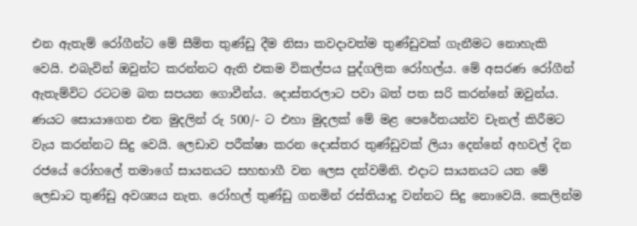එන ඇතැම් රෝගීන්ට මේ සීමිත තුණ්ඩු දීම නිසා කවදාවත්ම තුණ්ඩුවක් ගැනීමට නොහැකි වෙයි. එබැවින් ඔවුන්ට කරන්නට ඇති එකම විකල්පය පුද්ගලික රෝහල්ය. මේ අසරණ රෝගීන් ඇතැම්විට රටටම බත සපයන ගොවීන්ය. දොස්තරලාට පවා බත් පත සරි කරන්නේ ඔවුන්ය. ණයට සොයාගෙන එන මුදලින් රු 500/- ට එහා මුදලක් මේ මළ පෙරේතයන්ව චැනල් කිරීමට වැය කරන්නට සිදු වෙයි. ලෙඩාව පරීක්ෂා කරන දොස්තර තුණ්ඩුවක් ලියා දෙන්නේ අහවල් දින රජයේ රෝහලේ තමාගේ සායනයට සහභාගී වන ලෙස දන්වමිනි. එදාට සායනයට යන මේ ලෙඩාට තුණ්ඩු අවශ්‍යය නැත. රෝහල් තුණ්ඩු ගනමින් රස්තියාදු වන්නට සිදු නොවෙයි. කෙලින්ම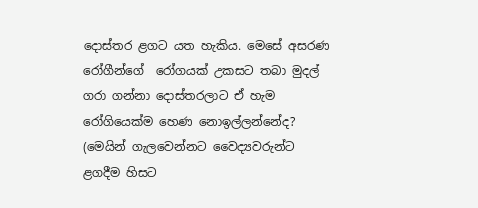දොස්තර ළගට යත හැකිය. මෙසේ අසරණ රෝගීන්ගේ  රෝගයක් උකසට තබා මුදල් ගරා ගන්නා දොස්තරලාට ඒ හැම රෝගියෙක්ම හෙණ නොඉල්ලන්නේද? (මෙයින් ගැලවෙන්නට වෛද්‍යවරුන්ට ළගදීම හිසට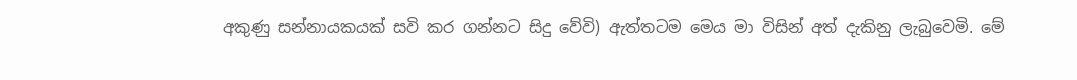අකුණු සන්නායකයක් සවි කර ගන්නට සිදු වේවි) ඇත්තටම මෙය මා විසින් අත් දැකිනු ලැබුවෙමි. මේ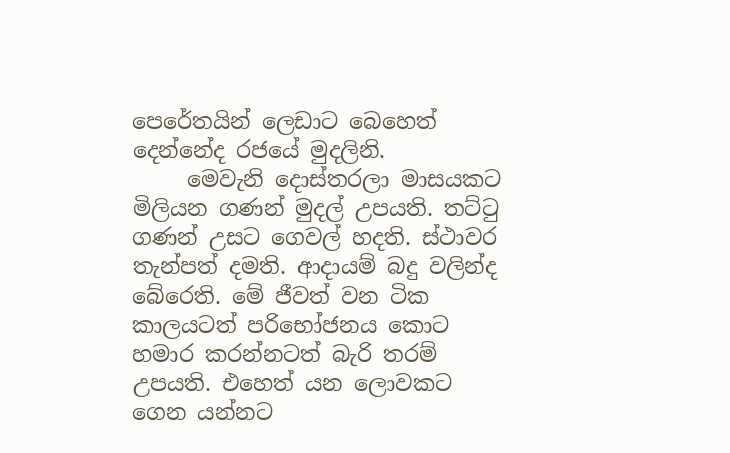පෙරේතයින් ලෙඩාට බෙහෙත් දෙන්නේද රජයේ මුදලිනි.
     මෙවැනි දොස්තරලා මාසයකට මිලියන ගණන් මුදල් උපයති. තට්ටු ගණන් උසට ගෙවල් හදති. ස්ථාවර තැන්පත් දමති. ආදායම් බදු වලින්ද බේරෙති. මේ ජීවත් වන ටික කාලයටත් පරිභෝජනය කොට හමාර කරන්නටත් බැරි තරම් උපයති. එහෙත් යන ලොවකට ගෙන යන්නට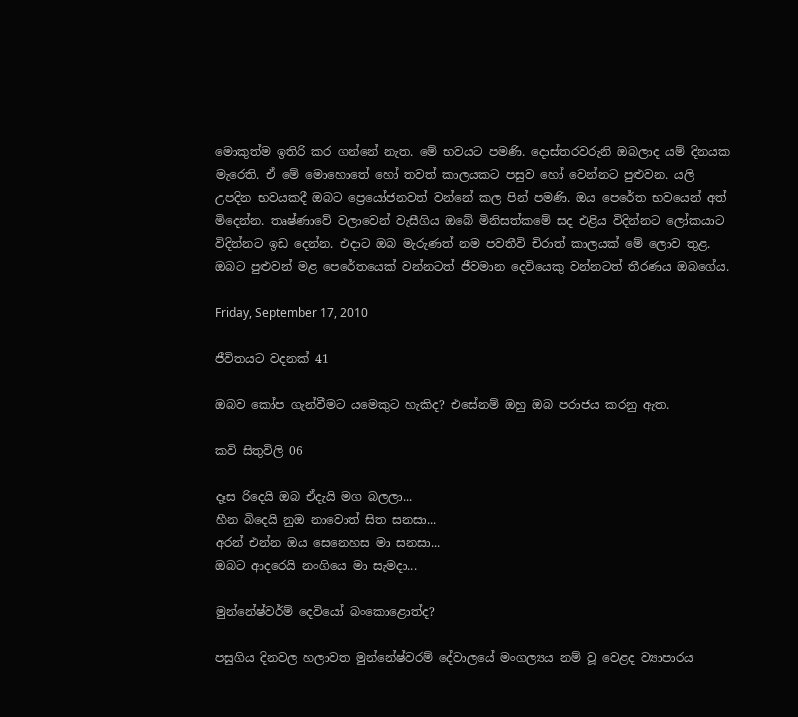මොකුත්ම ඉතිරි කර ගන්නේ නැත. මේ භවයට පමණි. දොස්තරවරුනි ඔබලාද යම් දිනයක මැරෙති. ඒ මේ මොහොතේ හෝ තවත් කාලයකට පසුව හෝ වෙන්නට පුළුවන. යලි උපදින භවයකදී ඔබට ප්‍රෙයෝජනවත් වන්නේ කල පින් පමණි. ඔය පෙරේත භවයෙන් අත් මිදෙන්න. තෘෂ්ණාවේ වලාවෙන් වැසීගිය ඔබේ මිනිසත්කමේ සද එළිය විදින්නට ලෝකයාට විදින්නට ඉඩ දෙන්න. එදාට ඔබ මැරුණත් නම පවතීවි චිරාත් කාලයක් මේ ලොව තුළ. ඔබට පුළුවන් මළ පෙරේතයෙක් වන්නටත් ජීවමාන දෙවියෙකු වන්නටත් තීරණය ඔබගේය.

Friday, September 17, 2010

ජීවිතයට වදනක් 41

ඔබව කෝප ගැන්වීමට යමෙකුට හැකිද? එසේනම් ඔහු ඔබ පරාජය කරනු ඇත.

කවි සිතුවිලි 06

දෑස රිදෙයි ඔබ ඒදැයි මග බලලා...
හීන බිදෙයි නුඔ නාවොත් සිත සනසා...
අරන් එන්න ඔය සෙනෙහස මා සනසා...
ඔබට ආදරෙයි නංගියෙ මා සැමදා...

මුන්නේෂ්වර්ම් දෙවියෝ බංකොළොත්ද?

පසුගිය දිනවල හලාවත මුන්නේෂ්වරම් දේවාලයේ මංගල්‍යය නම් වූ වෙළද ව්‍යාපාරය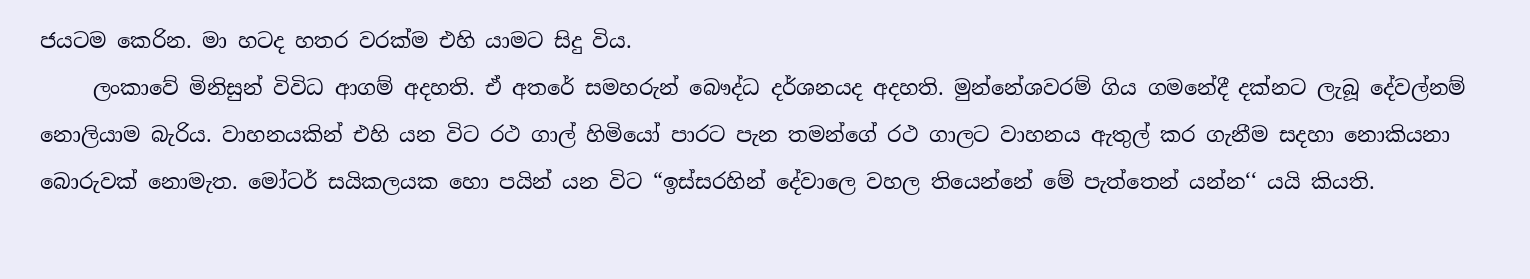ජයටම කෙරින. මා හටද හතර වරක්ම එහි යාමට සිදු විය.
     ලංකාවේ මිනිසුන් විවිධ ආගම් අදහති. ඒ අතරේ සමහරුන් බෞද්ධ දර්ශනයද අදහති. මුන්නේශවරම් ගිය ගමනේදී දක්නට ලැබූ දේවල්නම් නොලියාම බැරිය. වාහනයකින් එහි යන විට රථ ගාල් හිමියෝ පාරට පැන තමන්ගේ රථ ගාලට වාහනය ඇතුල් කර ගැනීම සදහා නොකියනා බොරුවක් නොමැත. මෝටර් සයිකලයක හො පයින් යන විට “ඉස්සරහින් දේවාලෙ වහල තියෙන්නේ මේ පැත්තෙන් යන්න‘‘ යයි කියති.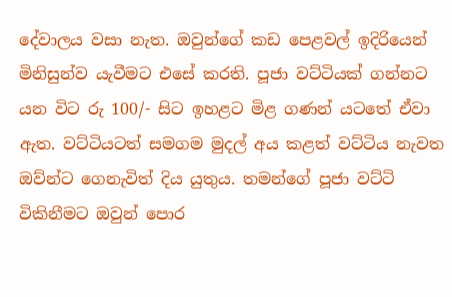දේවාලය වසා නැත. ඔවුන්ගේ කඩ පෙළවල් ඉදිරියෙන් මිනිසුන්ව යැවීමට එසේ කරති. පූජා වට්ටියක් ගන්නට යන විට රු 100/- සිට ඉහළට මිළ ගණන් යටතේ ඒවා ඇත. වට්ටියටත් සමගම මුදල් අය කළත් වට්ටිය නැවත ඔව්න්ට ගෙනැවිත් දිය යුතුය. තමන්ගේ පූජා වට්ටි විකිනීමට ඔවුන් පොර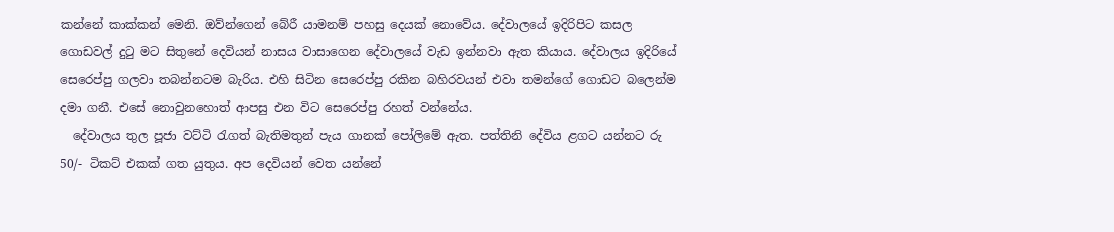කන්නේ කාක්කන් මෙනි. ඔව්න්ගෙන් බේරී යාමනම් පහසු දෙයක් නොවේය. දේවාලයේ ඉදිරිපිට කසල ගොඩවල් දුටු මට සිතුනේ දෙවියන් නාසය වාසාගෙන දේවාලයේ වැඩ ඉන්නවා ඇත කියාය. දේවාලය ඉදිරියේ සෙරෙප්පු ගලවා තබන්නටම බැරිය. එහි සිටින සෙරෙප්පු රකින බහිරවයන් එවා තමන්ගේ ගොඩට බලෙන්ම දමා ගනී. එසේ නොවුනහොත් ආපසු එන විට සෙරෙප්පු රහත් වන්නේය.
  දේවාලය තුල පූජා වට්ටි රැගත් බැතිමතුන් පැය ගානක් පෝලිමේ ඇත. පත්තිනි දේවිය ළගට යන්නට රු 50/- ටිකට් එකක් ගත යුතුය. අප දෙවියන් වෙත යන්නේ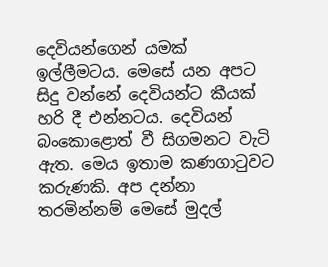දෙවියන්ගෙන් යමක් ඉල්ලීමටය. මෙසේ යන අපට සිදු වන්නේ දෙවියන්ට කීයක් හරි දී එන්නටය. දෙවියන් බංකොළොත් වී සිගමනට වැටි ඇත. මෙය ඉතාම කණගාටුවට කරුණකි. අප දන්නා තරමින්නම් මෙසේ මුදල්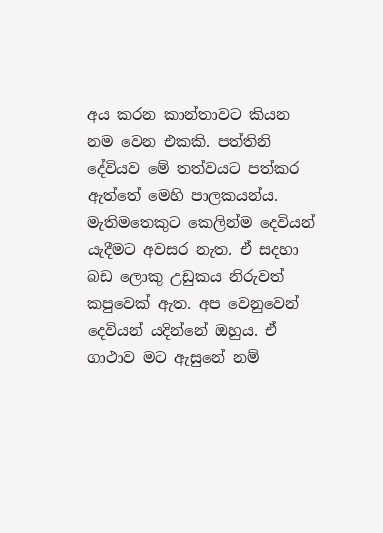අය කරන කාන්තාවට කියන නම වෙන එකකි. පත්තිනි දේවියව මේ තත්වයට පත්කර ඇත්තේ මෙහි පාලකයන්ය. මැතිමතෙකුට කෙලින්ම දෙවියන් යැදීමට අවසර නැත. ඒ සදහා බඩ ලොකු උඩුකය නිරුවත් කපුවෙක් ඇත. අප වෙනුවෙන් දෙවියන් යදින්නේ ඔහුය. ඒ ගාථාව මට ඇසුනේ නම්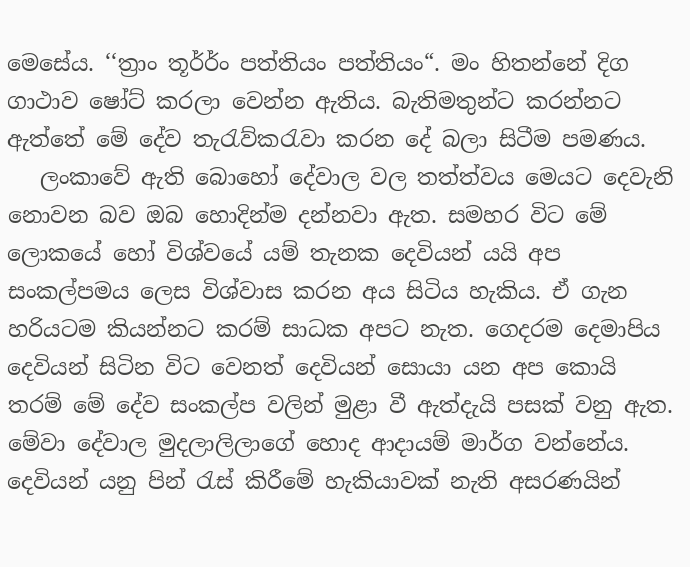මෙසේය. ‘‘ත්‍රාං තූර්ර්ං පත්තියං පත්තියං“. මං හිතන්නේ දිග ගාථාව ෂෝට් කරලා වෙන්න ඇතිය. බැතිමතුන්ට කරන්නට ඇත්තේ මේ දේව තැරැව්කරැවා කරන දේ බලා සිටීම පමණය.
   ලංකාවේ ඇති බොහෝ දේවාල වල තත්ත්වය මෙයට දෙවැනි නොවන බව ඔබ හොදින්ම දන්නවා ඇත. සමහර විට මේ ලොකයේ හෝ විශ්වයේ යම් තැනක දෙවියන් යයි අප සංකල්පමය ලෙස විශ්වාස කරන අය සිටිය හැකිය. ඒ ගැන හරියටම කියන්නට කරම් සාධක අපට නැත. ගෙදරම දෙමාපිය දෙවියන් සිටින විට වෙනත් දෙවියන් සොයා යන අප කොයි තරම් මේ දේව සංකල්ප වලින් මුළා වී ඇත්දැයි පසක් වනු ඇත. මේවා දේවාල මුදලාලිලාගේ හොද ආදායම් මාර්ග වන්නේය. දෙවියන් යනු පින් රැස් කිරීමේ හැකියාවක් නැති අසරණයින්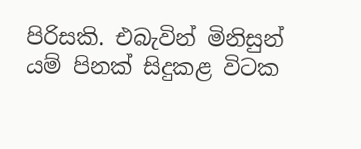පිරිසකි. එබැවින් මිනිසුන් යම් පිනක් සිදුකළ විටක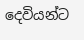දෙවියන්ට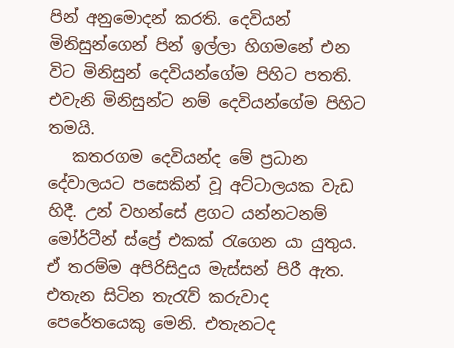පින් අනුමොදන් කරති. දෙවියන් මිනිසුන්ගෙන් පින් ඉල්ලා හිගමනේ එන විට මිනිසුන් දෙවියන්ගේම පිහිට පතති. එවැනි මිනිසුන්ට නම් දෙවියන්ගේම පිහිට තමයි.
   කතරගම දෙවියන්ද මේ ප්‍රධාන දේවාලයට පසෙකින් වූ අට්ටාලයක වැඩ හිදී. උන් වහන්සේ ළගට යන්නටනම් මෝර්ටීන් ස්ප්‍රේ එකක් රැගෙන යා යුතුය. ඒ තරම්ම අපිරිසිදුය මැස්සන් පිරී ඇත. එතැන සිටින තැරැව් කරුවාද පෙරේතයෙකු මෙනි. එතැනටද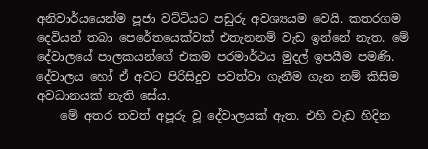අනිවාර්යයෙන්ම පූජා වට්ටියට පඩුරු අවශ්‍යයම වෙයි. කතරගම දෙවියන් තබා පෙරේතයෙක්වක් එතැනනම් වැඩ ඉන්නේ නැත. මේ දේවාලයේ පාලකයන්ගේ එකම පරමාර්ථය මුදල් ඉපයීම පමණි. දේවාලය හෝ ඒ අවට පිරිසිදුව පවත්වා ගැනීම ගැන නම් කිසිම අවධානයක් නැති සේය.
    මේ අතර තවත් අපූරු වූ දේවාලයක් ඇත. එහි වැඩ හිදින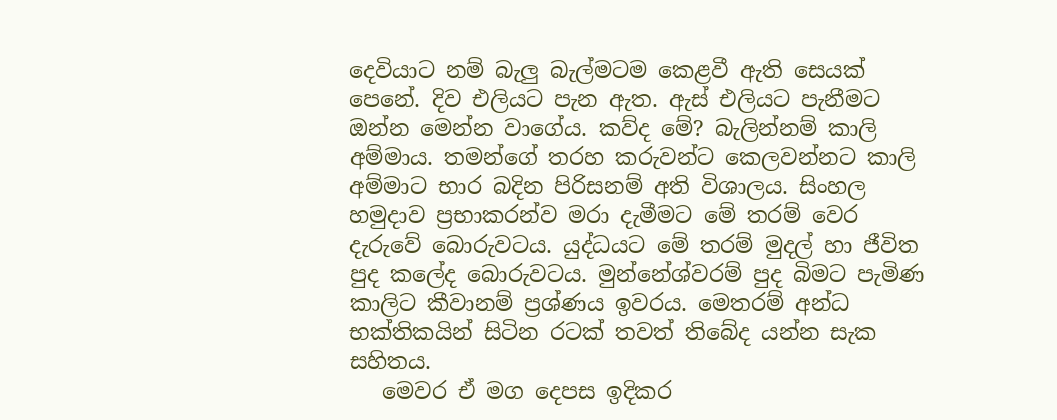දෙවියාට නම් බැලු බැල්මටම කෙළවී ඇති සෙයක් පෙනේ. දිව එලියට පැන ඇත. ඇස් එලියට පැනීමට ඔන්න මෙන්න වාගේය. කව්ද මේ? බැලින්නම් කාලි අම්මාය. තමන්ගේ තරහ කරුවන්ට කෙලවන්නට කාලි අම්මාට භාර බදින පිරිසනම් අති විශාලය. සිංහල හමුදාව ප්‍රභාකරන්ව මරා දැමීමට මේ තරම් වෙර දැරුවේ බොරුවටය. යුද්ධයට මේ තරම් මුදල් හා ජීවිත පුද කලේද බොරුවටය. මුන්නේශ්වරම් පුද බිමට පැමිණ කාලිට කීවානම් ප්‍රශ්ණය ඉවරය. මෙතරම් අන්ධ භක්තිකයින් සිටින රටක් තවත් තිබේද යන්න සැක සහිතය.
   මෙවර ඒ මග දෙපස ඉදිකර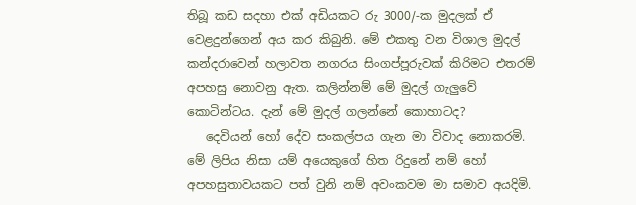තිබූ කඩ සදහා එක් අඩියකට රු 3000/-ක මුදලක් ඒ වෙළදුන්ගෙන් අය කර කිබුනි. මේ එකතු වන විශාල මුදල් කන්දරාවෙන් හලාවත නගරය සිංගප්පූරුවක් කිරිමට එතරම් අපහසු නොවනු ඇත. කලින්නම් මේ මුදල් ගැලුවේ කොටින්ටය. දැන් මේ මුදල් ගලන්නේ කොහාටද?
   දෙවියන් හෝ දේව සංකල්පය ගැන මා විවාද නොකරමි. මේ ලිපිය නිසා යම් අයෙකුගේ හිත රිදුනේ නම් හෝ අපහසුතාවයකට පත් වුනි නම් අවංකවම මා සමාව අයදිමි.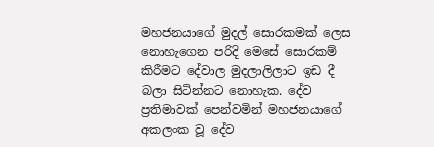මහජනයාගේ මුදල් සොරකමක් ලෙස නොහැගෙන පරිදි මෙසේ සොරකම් කිරීමට දේවාල මුදලාලිලාට ඉඩ දී බලා සිටින්නට නොහැක. දේව ප්‍රතිමාවක් පෙන්වමින් මහජනයාගේ අකලංක වූ දේව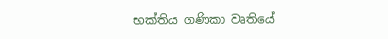භක්තිය ගණිකා වෘතියේ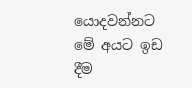යොදවන්නට මේ අයට ඉඩ දීම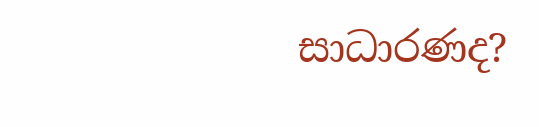සාධාරණද?